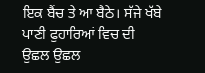ਇਕ ਬੈਂਚ ਤੇ ਆ ਬੈਠੇ। ਸੱਜੇ ਖੱਬੇ ਪਾਣੀ ਫੁਹਾਰਿਆਂ ਵਿਚ ਦੀ ਉਛਲ ਉਛਲ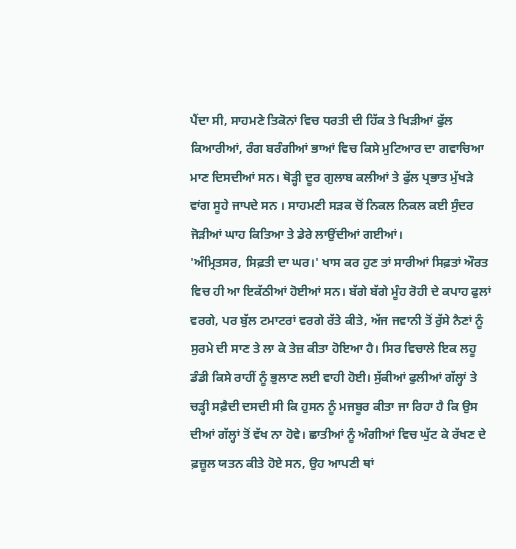ਪੈਂਦਾ ਸੀ, ਸਾਹਮਣੇ ਤਿਕੋਨਾਂ ਵਿਚ ਧਰਤੀ ਦੀ ਹਿੱਕ ਤੇ ਖਿੜੀਆਂ ਫੁੱਲ ਕਿਆਰੀਆਂ, ਰੰਗ ਬਰੰਗੀਆਂ ਭਾਆਂ ਵਿਚ ਕਿਸੇ ਮੁਟਿਆਰ ਦਾ ਗਵਾਚਿਆ ਮਾਣ ਦਿਸਦੀਆਂ ਸਨ। ਥੋੜ੍ਹੀ ਦੂਰ ਗੁਲਾਬ ਕਲੀਆਂ ਤੇ ਫੁੱਲ ਪ੍ਰਭਾਤ ਮੁੱਖੜੇ ਵਾਂਗ ਸੂਹੇ ਜਾਪਦੇ ਸਨ । ਸਾਹਮਣੀ ਸੜਕ ਚੋਂ ਨਿਕਲ ਨਿਕਲ ਕਈ ਸੁੰਦਰ ਜੋੜੀਆਂ ਘਾਹ ਕਿਤਿਆ ਤੇ ਡੇਰੇ ਲਾਉਂਦੀਆਂ ਗਈਆਂ।
'ਅੰਮ੍ਰਿਤਸਰ, ਸਿਫ਼ਤੀ ਦਾ ਘਰ।' ਖਾਸ ਕਰ ਹੁਣ ਤਾਂ ਸਾਰੀਆਂ ਸਿਫ਼ਤਾਂ ਔਰਤ ਵਿਚ ਹੀ ਆ ਇਕੱਠੀਆਂ ਹੋਈਆਂ ਸਨ। ਬੱਗੇ ਬੱਗੇ ਮੂੰਹ ਰੋਹੀ ਦੇ ਕਪਾਹ ਫੁਲਾਂ ਵਰਗੇ, ਪਰ ਬੁੱਲ ਟਮਾਟਰਾਂ ਵਰਗੇ ਰੱਤੇ ਕੀਤੇ, ਅੱਜ ਜਵਾਨੀ ਤੋਂ ਰੁੱਸੇ ਨੈਣਾਂ ਨੂੰ ਸੁਰਮੇ ਦੀ ਸਾਣ ਤੇ ਲਾ ਕੇ ਤੇਜ਼ ਕੀਤਾ ਹੋਇਆ ਹੈ। ਸਿਰ ਵਿਚਾਲੇ ਇਕ ਲਹੂ ਡੰਡੀ ਕਿਸੇ ਰਾਹੀਂ ਨੂੰ ਭੁਲਾਣ ਲਈ ਵਾਹੀ ਹੋਈ। ਸੁੱਕੀਆਂ ਫੁਲੀਆਂ ਗੱਲ੍ਹਾਂ ਤੇ ਚੜ੍ਹੀ ਸਫ਼ੈਦੀ ਦਸਦੀ ਸੀ ਕਿ ਹੁਸਨ ਨੂੰ ਮਜਬੂਰ ਕੀਤਾ ਜਾ ਰਿਹਾ ਹੈ ਕਿ ਉਸ ਦੀਆਂ ਗੱਲ੍ਹਾਂ ਤੋਂ ਵੱਖ ਨਾ ਹੋਵੇ। ਛਾਤੀਆਂ ਨੂੰ ਅੰਗੀਆਂ ਵਿਚ ਘੁੱਟ ਕੇ ਰੱਖਣ ਦੇ ਫ਼ਜ਼ੂਲ ਯਤਨ ਕੀਤੇ ਹੋਏ ਸਨ, ਉਹ ਆਪਣੀ ਥਾਂ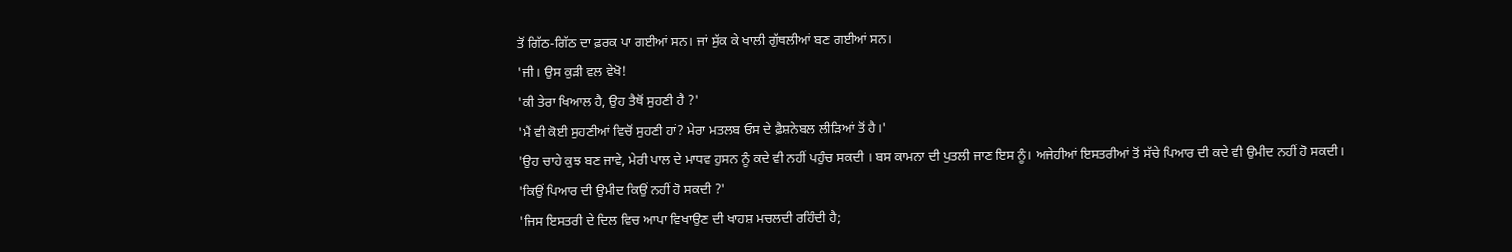ਤੋਂ ਗਿੱਠ-ਗਿੱਠ ਦਾ ਫ਼ਰਕ ਪਾ ਗਈਆਂ ਸਨ। ਜਾਂ ਸੁੱਕ ਕੇ ਖਾਲੀ ਗੁੱਥਲੀਆਂ ਬਣ ਗਈਆਂ ਸਨ।
'ਜੀ। ਉਸ ਕੁੜੀ ਵਲ ਵੇਖੋ!
'ਕੀ ਤੇਰਾ ਖਿਆਲ ਹੈ, ਉਹ ਤੈਥੋਂ ਸੁਹਣੀ ਹੈ ?'
'ਮੈਂ ਵੀ ਕੋਈ ਸੁਹਣੀਆਂ ਵਿਚੋਂ ਸੁਹਣੀ ਹਾਂ? ਮੇਰਾ ਮਤਲਬ ਓਸ ਦੇ ਫ਼ੈਸ਼ਨੇਬਲ ਲੀੜਿਆਂ ਤੋਂ ਹੈ।'
'ਉਹ ਚਾਹੇ ਕੁਝ ਬਣ ਜਾਵੇ, ਮੇਰੀ ਪਾਲ ਦੇ ਮਾਧਵ ਹੁਸਨ ਨੂੰ ਕਦੇ ਵੀ ਨਹੀਂ ਪਹੁੰਚ ਸਕਦੀ । ਬਸ ਕਾਮਨਾ ਦੀ ਪੁਤਲੀ ਜਾਣ ਇਸ ਨੂੰ। ਅਜੇਹੀਆਂ ਇਸਤਰੀਆਂ ਤੋਂ ਸੱਚੇ ਪਿਆਰ ਦੀ ਕਦੇ ਵੀ ਉਮੀਦ ਨਹੀਂ ਹੋ ਸਕਦੀ।
'ਕਿਉਂ ਪਿਆਰ ਦੀ ਉਮੀਦ ਕਿਉਂ ਨਹੀਂ ਹੋ ਸਕਦੀ ?'
'ਜਿਸ ਇਸਤਰੀ ਦੇ ਦਿਲ ਵਿਚ ਆਪਾ ਵਿਖਾਉਣ ਦੀ ਖਾਹਸ਼ ਮਚਲਦੀ ਰਹਿੰਦੀ ਹੈ;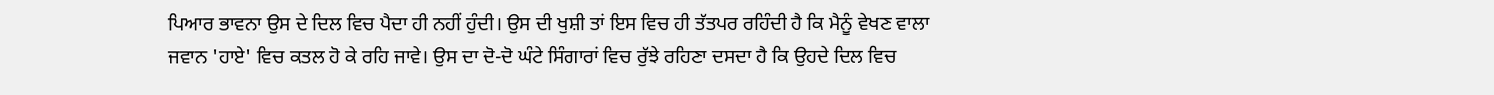ਪਿਆਰ ਭਾਵਨਾ ਉਸ ਦੇ ਦਿਲ ਵਿਚ ਪੈਦਾ ਹੀ ਨਹੀਂ ਹੁੰਦੀ। ਉਸ ਦੀ ਖੁਸ਼ੀ ਤਾਂ ਇਸ ਵਿਚ ਹੀ ਤੱਤਪਰ ਰਹਿੰਦੀ ਹੈ ਕਿ ਮੈਨੂੰ ਵੇਖਣ ਵਾਲਾ ਜਵਾਨ 'ਹਾਏ' ਵਿਚ ਕਤਲ ਹੋ ਕੇ ਰਹਿ ਜਾਵੇ। ਉਸ ਦਾ ਦੋ-ਦੋ ਘੰਟੇ ਸਿੰਗਾਰਾਂ ਵਿਚ ਰੁੱਝੇ ਰਹਿਣਾ ਦਸਦਾ ਹੈ ਕਿ ਉਹਦੇ ਦਿਲ ਵਿਚ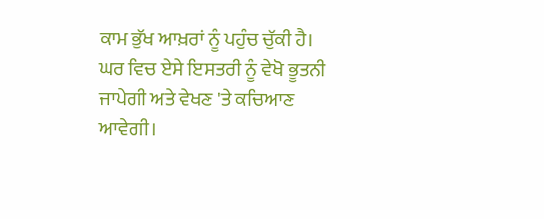ਕਾਮ ਭੁੱਖ ਆਖ਼ਰਾਂ ਨੂੰ ਪਹੁੰਚ ਚੁੱਕੀ ਹੈ। ਘਰ ਵਿਚ ਏਸੇ ਇਸਤਰੀ ਨੂੰ ਵੇਖੋ ਭੂਤਨੀ ਜਾਪੇਗੀ ਅਤੇ ਵੇਖਣ 'ਤੇ ਕਚਿਆਣ ਆਵੇਗੀ।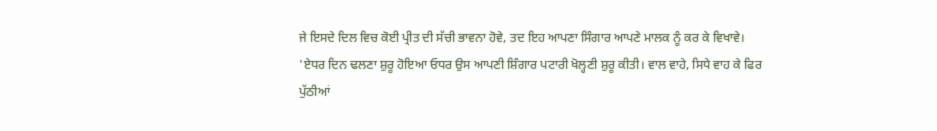ਜੇ ਇਸਦੇ ਦਿਲ ਵਿਚ ਕੋਈ ਪ੍ਰੀਤ ਦੀ ਸੱਚੀ ਭਾਵਨਾ ਹੋਵੇ, ਤਦ ਇਹ ਆਪਣਾ ਸਿੰਗਾਰ ਆਪਣੇ ਮਾਲਕ ਨੂੰ ਕਰ ਕੇ ਵਿਖਾਵੇ।
'ਏਧਰ ਦਿਨ ਢਲਣਾ ਸ਼ੁਰੂ ਹੋਇਆ ਓਧਰ ਉਸ ਆਪਣੀ ਸ਼ਿੰਗਾਰ ਪਟਾਰੀ ਖੋਲ੍ਹਣੀ ਸ਼ੁਰੂ ਕੀਤੀ। ਵਾਲ ਵਾਹੇ, ਸਿਧੇ ਵਾਹ ਕੇ ਫਿਰ ਪੁੱਠੀਆਂ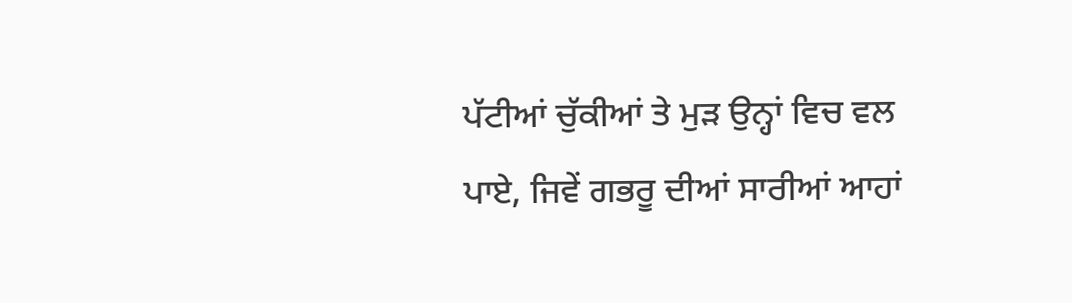ਪੱਟੀਆਂ ਚੁੱਕੀਆਂ ਤੇ ਮੁੜ ਉਨ੍ਹਾਂ ਵਿਚ ਵਲ ਪਾਏ, ਜਿਵੇਂ ਗਭਰੂ ਦੀਆਂ ਸਾਰੀਆਂ ਆਹਾਂ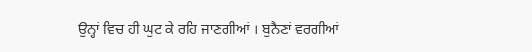ਉਨ੍ਹਾਂ ਵਿਚ ਹੀ ਘੁਟ ਕੇ ਰਹਿ ਜਾਣਗੀਆਂ । ਬੁਨੈਣਾਂ ਵਰਗੀਆਂ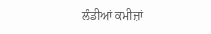ਲੰਡੀਆਂ ਕਮੀਜ਼ਾਂ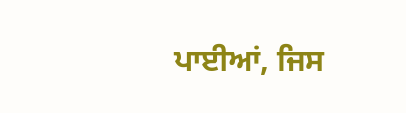ਪਾਈਆਂ, ਜਿਸ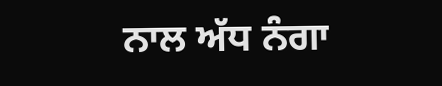ਨਾਲ ਅੱਧ ਨੰਗਾ